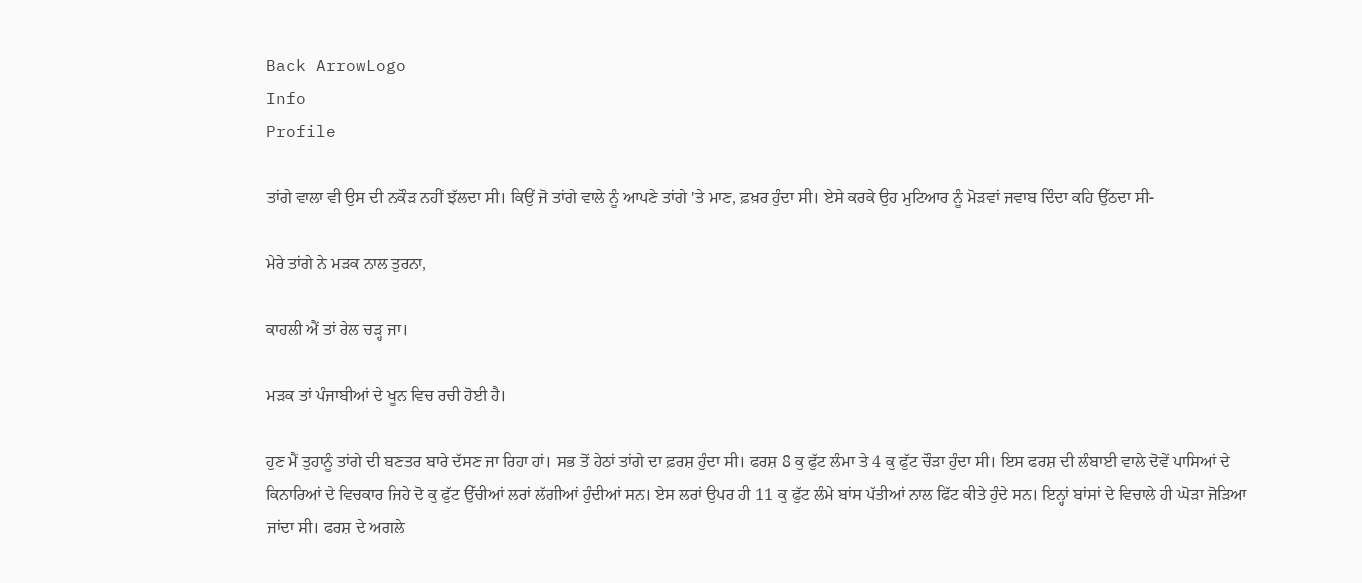Back ArrowLogo
Info
Profile

ਤਾਂਗੇ ਵਾਲਾ ਵੀ ਉਸ ਦੀ ਨਕੌੜ ਨਹੀਂ ਝੱਲਦਾ ਸੀ। ਕਿਉਂ ਜੋ ਤਾਂਗੇ ਵਾਲੇ ਨੂੰ ਆਪਣੇ ਤਾਂਗੇ 'ਤੇ ਮਾਣ, ਫ਼ਖ਼ਰ ਹੁੰਦਾ ਸੀ। ਏਸੇ ਕਰਕੇ ਉਹ ਮੁਟਿਆਰ ਨੂੰ ਮੋੜਵਾਂ ਜਵਾਬ ਦਿੰਦਾ ਕਹਿ ਉੱਠਦਾ ਸੀ-

ਮੇਰੇ ਤਾਂਗੇ ਨੇ ਮੜਕ ਨਾਲ ਤੁਰਨਾ,

ਕਾਹਲੀ ਐਂ ਤਾਂ ਰੇਲ ਚੜ੍ਹ ਜਾ।

ਮੜਕ ਤਾਂ ਪੰਜਾਬੀਆਂ ਦੇ ਖੂਨ ਵਿਚ ਰਚੀ ਹੋਈ ਹੈ।

ਹੁਣ ਮੈਂ ਤੁਹਾਨੂੰ ਤਾਂਗੇ ਦੀ ਬਣਤਰ ਬਾਰੇ ਦੱਸਣ ਜਾ ਰਿਹਾ ਹਾਂ। ਸਭ ਤੋਂ ਹੇਠਾਂ ਤਾਂਗੇ ਦਾ ਫ਼ਰਸ਼ ਹੁੰਦਾ ਸੀ। ਫਰਸ਼ 8 ਕੁ ਫੁੱਟ ਲੰਮਾ ਤੇ 4 ਕੁ ਫੁੱਟ ਚੌੜਾ ਹੁੰਦਾ ਸੀ। ਇਸ ਫਰਸ਼ ਦੀ ਲੰਬਾਈ ਵਾਲੇ ਦੋਵੇਂ ਪਾਸਿਆਂ ਦੇ ਕਿਨਾਰਿਆਂ ਦੇ ਵਿਚਕਾਰ ਜਿਹੇ ਦੋ ਕੁ ਫੁੱਟ ਉੱਚੀਆਂ ਲਰਾਂ ਲੱਗੀਆਂ ਹੁੰਦੀਆਂ ਸਨ। ਏਸ ਲਰਾਂ ਉਪਰ ਹੀ 11 ਕੁ ਫੁੱਟ ਲੰਮੇ ਬਾਂਸ ਪੱਤੀਆਂ ਨਾਲ ਫਿੱਟ ਕੀਤੇ ਹੁੰਦੇ ਸਨ। ਇਨ੍ਹਾਂ ਬਾਂਸਾਂ ਦੇ ਵਿਚਾਲੇ ਹੀ ਘੋੜਾ ਜੋੜਿਆ ਜਾਂਦਾ ਸੀ। ਫਰਸ਼ ਦੇ ਅਗਲੇ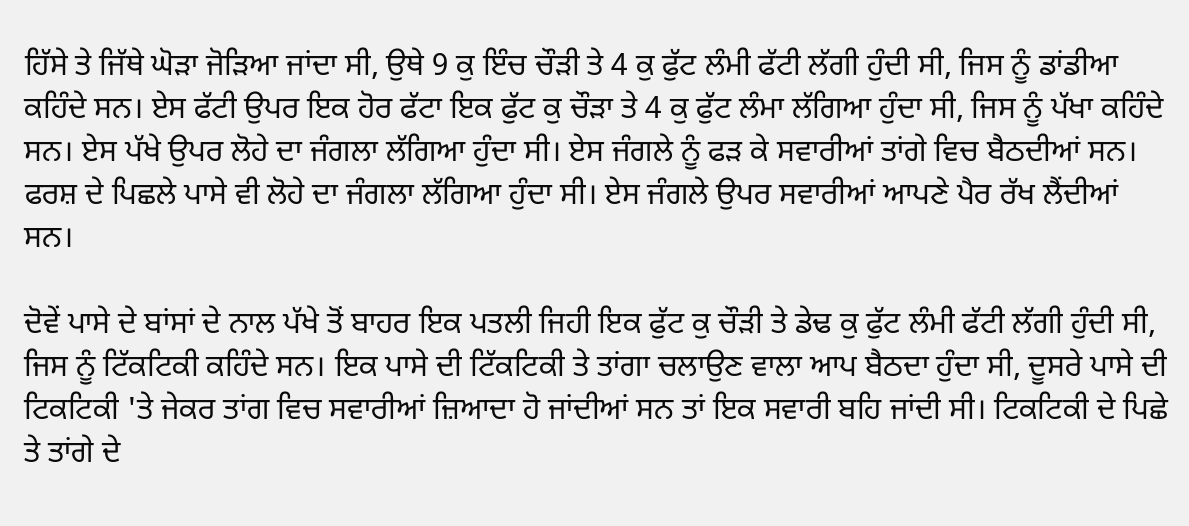ਹਿੱਸੇ ਤੇ ਜਿੱਥੇ ਘੋੜਾ ਜੋੜਿਆ ਜਾਂਦਾ ਸੀ, ਉਥੇ 9 ਕੁ ਇੰਚ ਚੌੜੀ ਤੇ 4 ਕੁ ਫੁੱਟ ਲੰਮੀ ਫੱਟੀ ਲੱਗੀ ਹੁੰਦੀ ਸੀ, ਜਿਸ ਨੂੰ ਡਾਂਡੀਆ ਕਹਿੰਦੇ ਸਨ। ਏਸ ਫੱਟੀ ਉਪਰ ਇਕ ਹੋਰ ਫੱਟਾ ਇਕ ਫੁੱਟ ਕੁ ਚੌੜਾ ਤੇ 4 ਕੁ ਫੁੱਟ ਲੰਮਾ ਲੱਗਿਆ ਹੁੰਦਾ ਸੀ, ਜਿਸ ਨੂੰ ਪੱਖਾ ਕਹਿੰਦੇ ਸਨ। ਏਸ ਪੱਖੇ ਉਪਰ ਲੋਹੇ ਦਾ ਜੰਗਲਾ ਲੱਗਿਆ ਹੁੰਦਾ ਸੀ। ਏਸ ਜੰਗਲੇ ਨੂੰ ਫੜ ਕੇ ਸਵਾਰੀਆਂ ਤਾਂਗੇ ਵਿਚ ਬੈਠਦੀਆਂ ਸਨ। ਫਰਸ਼ ਦੇ ਪਿਛਲੇ ਪਾਸੇ ਵੀ ਲੋਹੇ ਦਾ ਜੰਗਲਾ ਲੱਗਿਆ ਹੁੰਦਾ ਸੀ। ਏਸ ਜੰਗਲੇ ਉਪਰ ਸਵਾਰੀਆਂ ਆਪਣੇ ਪੈਰ ਰੱਖ ਲੈਂਦੀਆਂ ਸਨ।

ਦੋਵੇਂ ਪਾਸੇ ਦੇ ਬਾਂਸਾਂ ਦੇ ਨਾਲ ਪੱਖੇ ਤੋਂ ਬਾਹਰ ਇਕ ਪਤਲੀ ਜਿਹੀ ਇਕ ਫੁੱਟ ਕੁ ਚੌੜੀ ਤੇ ਡੇਢ ਕੁ ਫੁੱਟ ਲੰਮੀ ਫੱਟੀ ਲੱਗੀ ਹੁੰਦੀ ਸੀ, ਜਿਸ ਨੂੰ ਟਿੱਕਟਿਕੀ ਕਹਿੰਦੇ ਸਨ। ਇਕ ਪਾਸੇ ਦੀ ਟਿੱਕਟਿਕੀ ਤੇ ਤਾਂਗਾ ਚਲਾਉਣ ਵਾਲਾ ਆਪ ਬੈਠਦਾ ਹੁੰਦਾ ਸੀ, ਦੂਸਰੇ ਪਾਸੇ ਦੀ ਟਿਕਟਿਕੀ 'ਤੇ ਜੇਕਰ ਤਾਂਗ ਵਿਚ ਸਵਾਰੀਆਂ ਜ਼ਿਆਦਾ ਹੋ ਜਾਂਦੀਆਂ ਸਨ ਤਾਂ ਇਕ ਸਵਾਰੀ ਬਹਿ ਜਾਂਦੀ ਸੀ। ਟਿਕਟਿਕੀ ਦੇ ਪਿਛੇ ਤੇ ਤਾਂਗੇ ਦੇ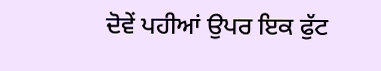ਦੋਵੇਂ ਪਹੀਆਂ ਉਪਰ ਇਕ ਫੁੱਟ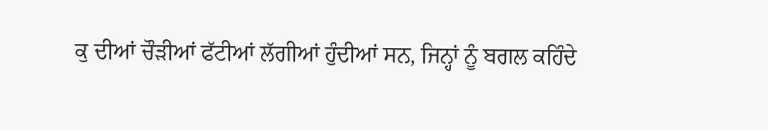ਕੁ ਦੀਆਂ ਚੌੜੀਆਂ ਫੱਟੀਆਂ ਲੱਗੀਆਂ ਹੁੰਦੀਆਂ ਸਨ, ਜਿਨ੍ਹਾਂ ਨੂੰ ਬਗਲ ਕਹਿੰਦੇ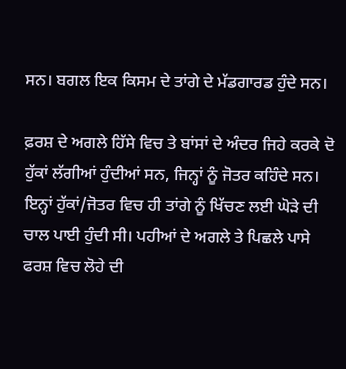ਸਨ। ਬਗਲ ਇਕ ਕਿਸਮ ਦੇ ਤਾਂਗੇ ਦੇ ਮੱਡਗਾਰਡ ਹੁੰਦੇ ਸਨ।

ਫ਼ਰਸ਼ ਦੇ ਅਗਲੇ ਹਿੱਸੇ ਵਿਚ ਤੇ ਬਾਂਸਾਂ ਦੇ ਅੰਦਰ ਜਿਹੇ ਕਰਕੇ ਦੋ ਹੁੱਕਾਂ ਲੱਗੀਆਂ ਹੁੰਦੀਆਂ ਸਨ, ਜਿਨ੍ਹਾਂ ਨੂੰ ਜੋਤਰ ਕਹਿੰਦੇ ਸਨ। ਇਨ੍ਹਾਂ ਹੁੱਕਾਂ/ਜੋਤਰ ਵਿਚ ਹੀ ਤਾਂਗੇ ਨੂੰ ਖਿੱਚਣ ਲਈ ਘੋੜੇ ਦੀ ਚਾਲ ਪਾਈ ਹੁੰਦੀ ਸੀ। ਪਹੀਆਂ ਦੇ ਅਗਲੇ ਤੇ ਪਿਛਲੇ ਪਾਸੇ ਫਰਸ਼ ਵਿਚ ਲੋਹੇ ਦੀ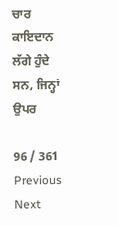ਚਾਰ ਕਾਇਦਾਨ ਲੱਗੇ ਹੁੰਦੇ ਸਨ, ਜਿਨ੍ਹਾਂ ਉਪਰ

96 / 361
Previous
Next